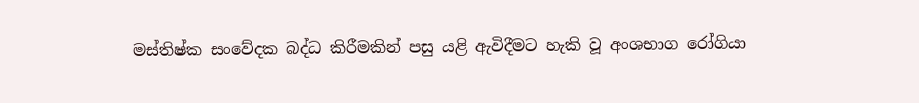මස්තිෂ්ක සංවේදක බද්ධ කිරීමකින් පසු යළි ඇවිදීමට හැකි වූ අංශභාග රෝගියා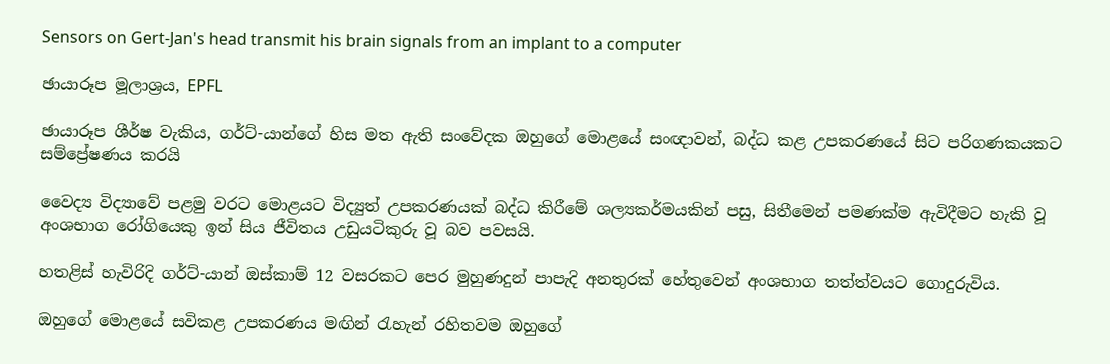Sensors on Gert-Jan's head transmit his brain signals from an implant to a computer

ඡායාරූප මූලාශ්‍රය, EPFL

ඡායාරූප ශීර්ෂ වැකිය, ගර්ට්-යාන්ගේ හිස මත ඇති සංවේදක ඔහුගේ මොළයේ සංඥාවන්, බද්ධ කළ උපකරණයේ සිට පරිගණකයකට සම්ප්‍රේෂණය කරයි

වෛද්‍ය විද්‍යාවේ පළමු වරට මොළයට විද්‍යුත් උපකරණයක් බද්ධ කිරීමේ ශල්‍යකර්මයකින් පසු, සිතීමෙන් පමණක්ම ඇවිදීමට හැකි වූ අංශභාග රෝගියෙකු ඉන් සිය ජීවිතය උඩුයටිකුරු වූ බව පවසයි.

හතළිස් හැවිරිදි ගර්ට්-යාන් ඔස්කාම් 12 වසරකට පෙර මුහුණදුන් පාපැදි අනතුරක් හේතුවෙන් අංශභාග තත්ත්වයට ගොදුරුවිය.

ඔහුගේ මොළයේ සවිකළ උපකරණය මඟින් රැහැන් රහිතවම ඔහුගේ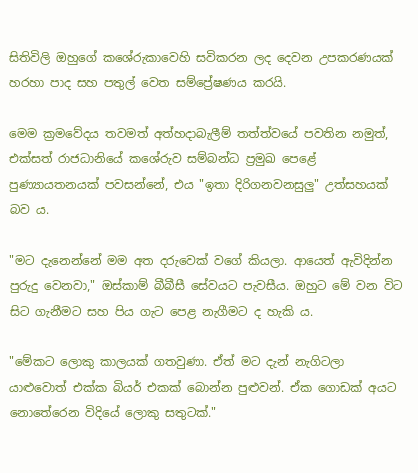සිතිවිලි ඔහුගේ කශේරුකාවෙහි සවිකරන ලද දෙවන උපකරණයක් හරහා පාද සහ පතුල් වෙත සම්ප්‍රේෂණය කරයි.

මෙම ක්‍රමවේදය තවමත් අත්හදාබැලීම් තත්ත්වයේ පවතින නමුත්, එක්සත් රාජධානියේ කශේරුව සම්බන්ධ ප්‍රමුඛ පෙළේ පුණ්‍යායතනයක් පවසන්නේ, එය "ඉතා දිරිගනවනසුලු" උත්සහයක් බව ය.

"මට දැනෙන්නේ මම අත දරුවෙක් වගේ කියලා. ආයෙත් ඇවිදින්න පුරුදු වෙනවා," ඔස්කාම් බීබීසී සේවයට පැවසීය. ඔහුට මේ වන විට සිට ගැනීමට සහ පිය ගැට පෙළ නැගීමට ද හැකි ය.

"මේකට ලොකු කාලයක් ගතවුණා. ඒත් මට දැන් නැගිටලා යාළුවොත් එක්ක බියර් එකක් බොන්න පුළුවන්. ඒක ගොඩක් අයට නොතේරෙන විදියේ ලොකු සතුටක්."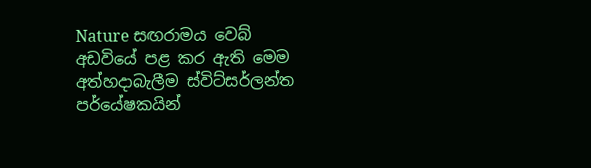Nature සඟරාමය වෙබ් අඩවියේ පළ කර ඇති මෙම අත්හදාබැලීම ස්විට්සර්ලන්ත පර්යේෂකයින්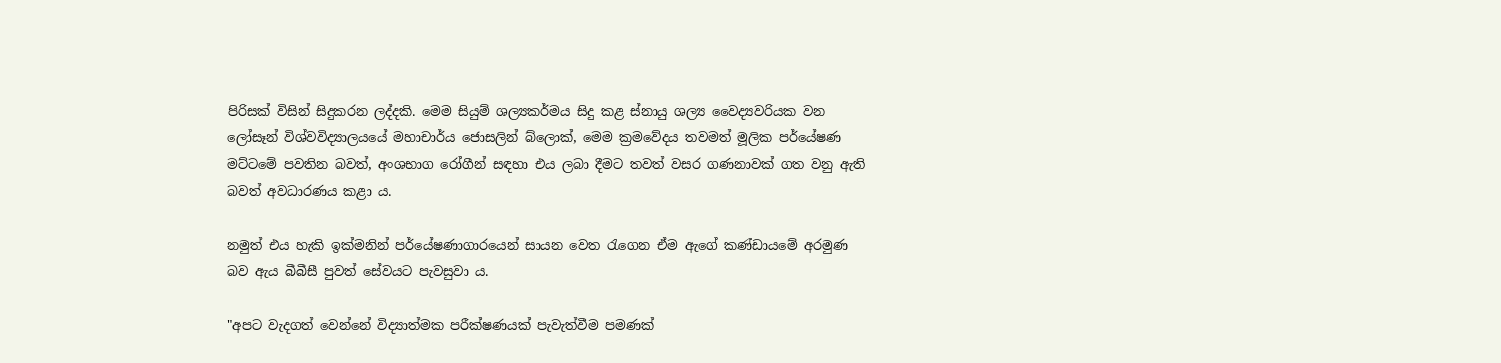පිරිසක් විසින් සිදුකරන ලද්දකි. මෙම සියුම් ශල්‍යකර්මය සිදු කළ ස්නායු ශල්‍ය වෛද්‍යවරියක වන ලෝසෑන් විශ්වවිද්‍යාලයයේ මහාචාර්ය ජොසලින් බ්ලොක්, මෙම ක්‍රමවේදය තවමත් මූලික පර්යේෂණ මට්ටමේ පවතින බවත්, අංශභාග රෝගීන් සඳහා එය ලබා දීමට තවත් වසර ගණනාවක් ගත වනු ඇති බවත් අවධාරණය කළා ය.

නමුත් එය හැකි ඉක්මනින් පර්යේෂණාගාරයෙන් සායන වෙත රැගෙන ඒම ඇගේ කණ්ඩායමේ අරමුණ බව ඇය බීබීසී පුවත් සේවයට පැවසුවා ය.

"අපට වැදගත් වෙන්නේ විද්‍යාත්මක පරීක්ෂණයක් පැවැත්වීම පමණක්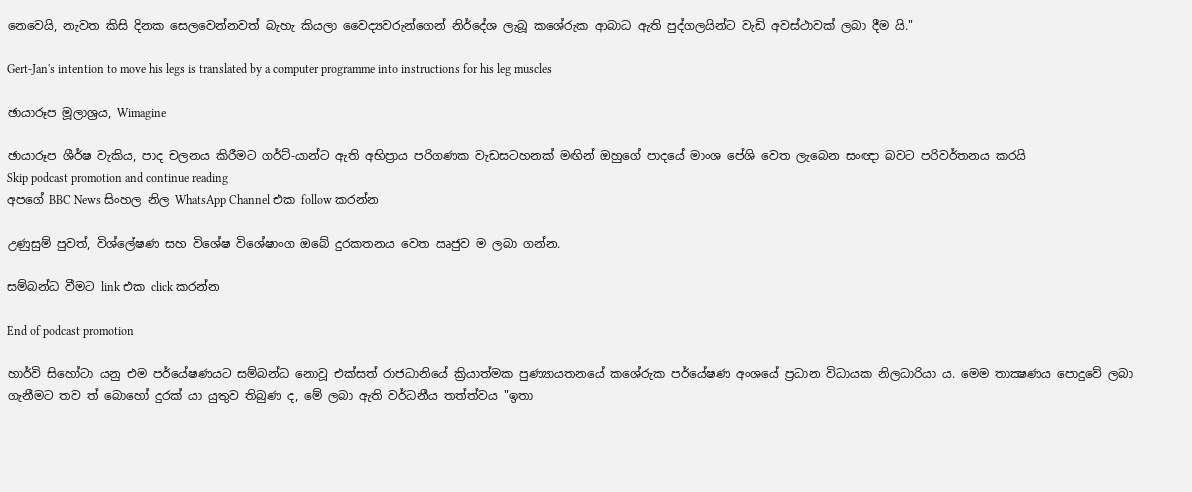නෙවෙයි, නැවත කිසි දිනක සෙලවෙන්නවත් බැහැ කියලා වෛද්‍යවරුන්ගෙන් නිර්දේශ ලැබූ කශේරුක ආබාධ ඇති පුද්ගලයින්ට වැඩි අවස්ථාවක් ලබා දීම යි."

Gert-Jan's intention to move his legs is translated by a computer programme into instructions for his leg muscles

ඡායාරූප මූලාශ්‍රය, Wimagine

ඡායාරූප ශීර්ෂ වැකිය, පාද චලනය කිරීමට ගර්ට්-යාන්ට ඇති අභිප්‍රාය පරිගණක වැඩසටහනක් මඟින් ඔහුගේ පාදයේ මාංශ පේශි වෙත ලැබෙන සංඥා බවට පරිවර්තනය කරයි
Skip podcast promotion and continue reading
අපගේ BBC News සිංහල නිල WhatsApp Channel එක follow කරන්න

උණුසුම් පුවත්, විශ්ලේෂණ සහ විශේෂ විශේෂාංග ඔබේ දුරකතනය වෙත ඍජුව ම ලබා ගන්න.

සම්බන්ධ වීමට link එක click කරන්න

End of podcast promotion

හාර්වි සිහෝටා යනු එම පර්යේෂණයට සම්බන්ධ නොවූ එක්සත් රාජධානියේ ක්‍රියාත්මක පුණ්‍යායතනයේ කශේරුක පර්යේෂණ අංශයේ ප්‍රධාන විධායක නිලධාරියා ය. මෙම තාක්‍ෂණය පොදුවේ ලබා ගැනීමට තව ත් බොහෝ දුරක් යා යුතුව තිබුණ ද, මේ ලබා ඇති වර්ධනීය තත්ත්වය "ඉතා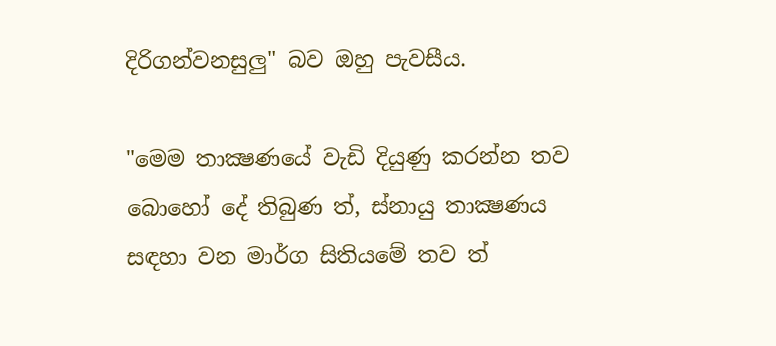දිරිගන්වනසුලු" බව ඔහු පැවසීය.

"මෙම තාක්‍ෂණයේ වැඩි දියුණු කරන්න තව බොහෝ දේ තිබුණ ත්, ස්නායු තාක්‍ෂණය සඳහා වන මාර්ග සිතියමේ තව ත්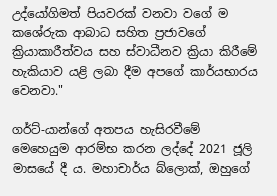උද්යෝගිමත් පියවරක් වනවා වගේ ම කශේරුක ආබාධ සහිත ප්‍රජාවගේ ක්‍රියාකාරීත්වය සහ ස්වාධීනව ක්‍රියා කිරීමේ හැකියාව යළි ලබා දීම අපගේ කාර්යභාරය වෙනවා."

ගර්ට්-යාන්‌ගේ අතපය හැසිරවීමේ මෙහෙයුම ආරම්භ කරන ලද්දේ 2021 ජූලි මාසයේ දී ය. මහාචාර්ය බ්ලොක්, ඔහුගේ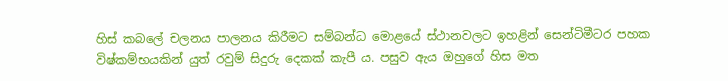හිස් කබලේ චලනය පාලනය කිරීමට සම්බන්ධ මොළයේ ස්ථානවලට ඉහළින් සෙන්ටිමීටර පහක විෂ්කම්භයකින් යුත් රවුම් සිදුරු දෙකක් කැපී ය. පසුව ඇය ඔහුගේ හිස මත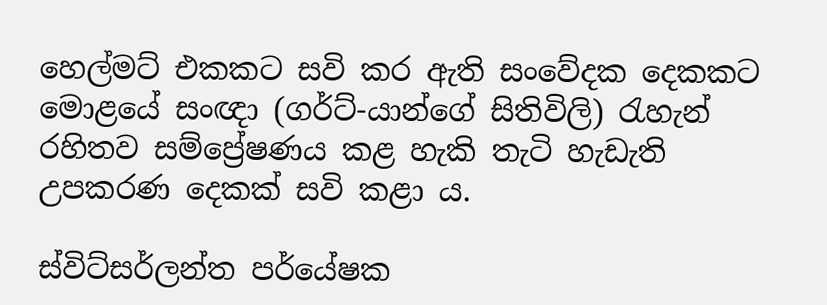හෙල්මට් එකකට සවි කර ඇති සංවේදක දෙකකට මොළයේ සංඥා (ගර්ට්-යාන්ගේ සිතිවිලි) රැහැන් රහිතව සම්ප්‍රේෂණය කළ හැකි තැටි හැඩැති උපකරණ දෙකක් සවි කළා ය.

ස්විට්සර්ලන්ත පර්යේෂක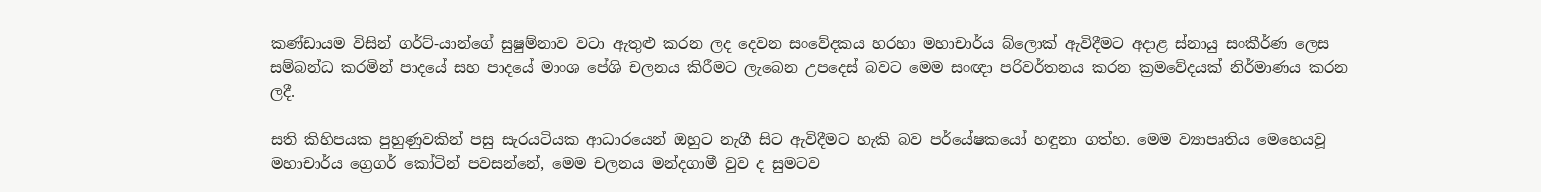කණ්ඩායම විසින් ගර්ට්-යාන්ගේ සුෂුම්නාව වටා ඇතුළු කරන ලද දෙවන සංවේදකය හරහා මහාචාර්ය බ්ලොක් ඇවිදීමට අදාළ ස්නායු සංකීර්ණ ලෙස සම්බන්ධ කරමින් පාදයේ සහ පාදයේ මාංශ පේශි චලනය කිරීමට ලැබෙන උපදෙස් බවට මෙම සංඥා පරිවර්තනය කරන ක්‍රමවේදයක් නිර්මාණය කරන ලදී.

සති කිහිපයක පුහුණුවකින් පසු සැරයටියක ආධාරයෙන් ඔහුට නැගී සිට ඇවිදීමට හැකි බව පර්යේෂකයෝ හඳුනා ගත්හ. මෙම ව්‍යාපෘතිය මෙහෙයවූ මහාචාර්ය ග්‍රෙගර් කෝටින් පවසන්නේ, මෙම චලනය මන්දගාමී වුව ද සුමටව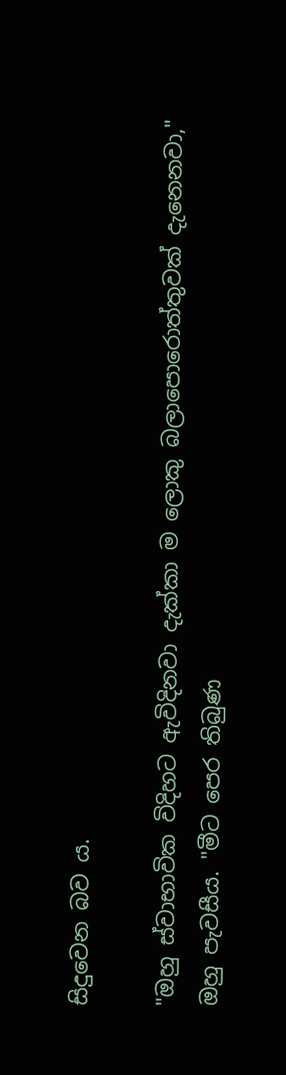සිදුවෙන බව ය.

"ඔහු ස්වාභාවික විදිහට ඇවිදිනවා දැක්කා ම ලොකු බලාපොරොත්තුවක් දැනෙනවා," ඔහු පැවසීය. "මීට පෙර තිබුණ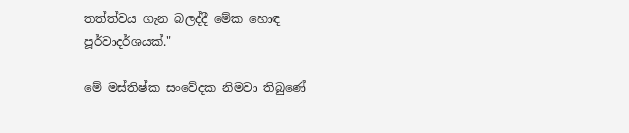තත්ත්වය ගැන බලද්දී මේක හොඳ පූර්වාදර්ශයක්."

මේ මස්තිෂ්ක සංවේදක නිමවා තිබුණේ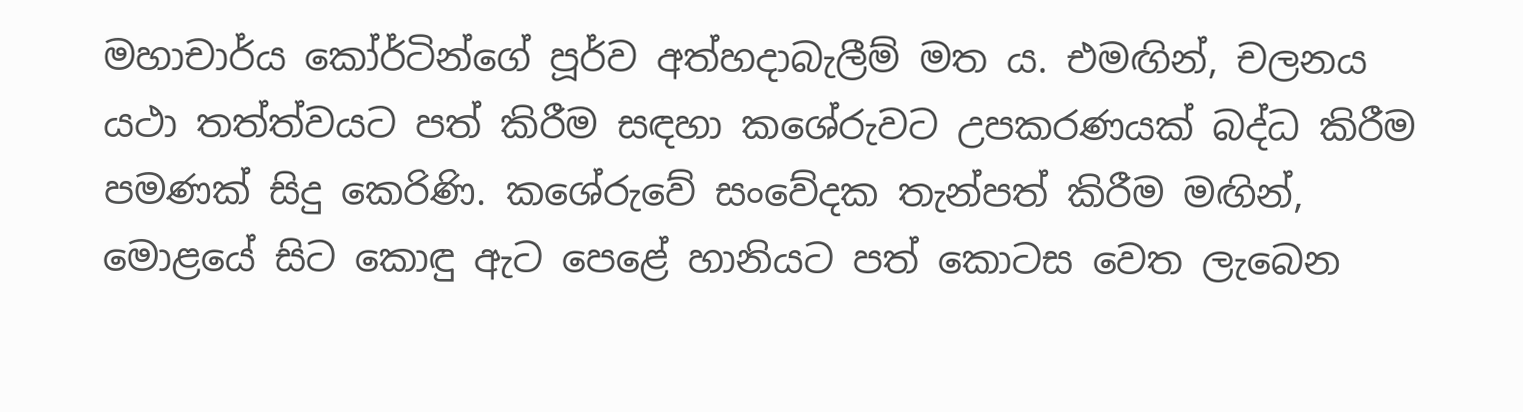මහාචාර්ය කෝර්ටින්ගේ පූර්ව අත්හදාබැලීම් මත ය. එමඟින්, චලනය යථා තත්ත්වයට පත් කිරීම සඳහා කශේරුවට උපකරණයක් බද්ධ කිරීම පමණක් සිදු කෙරිණි. කශේරුවේ සංවේදක තැන්පත් කිරීම මඟින්, මොළයේ සිට කොඳු ඇට පෙළේ හානියට පත් කොටස වෙත ලැබෙන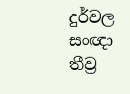දුර්වල සංඥා තීව්‍ර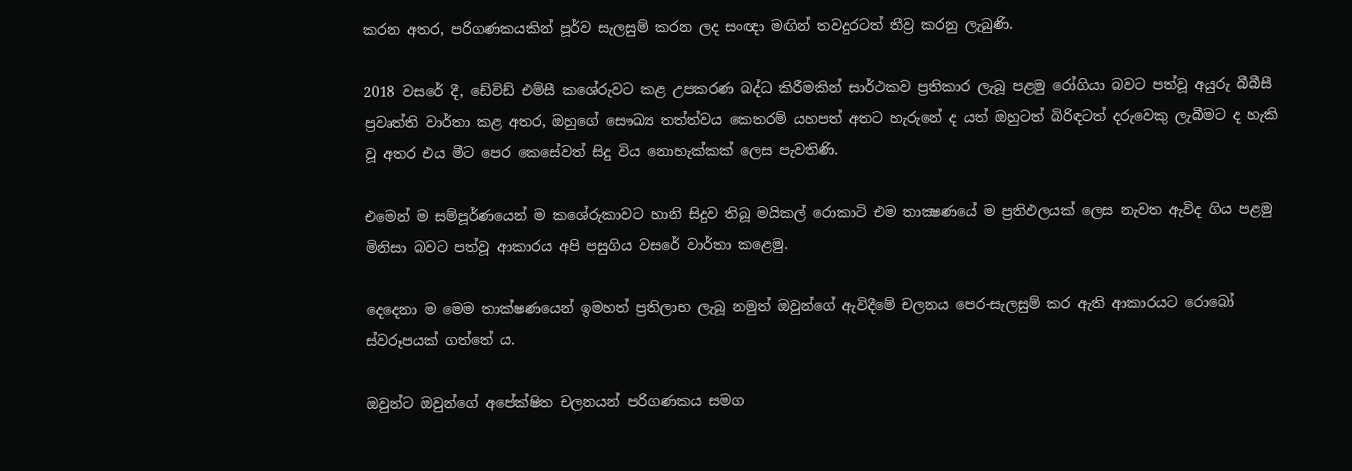කරන අතර, පරිගණකයකින් පූර්ව සැලසුම් කරන ලද සංඥා මඟින් තවදුරටත් තීව්‍ර කරනු ලැබුණි.

2018 වසරේ දී, ඩේවිඩ් එම්සී කශේරුවට කළ උපකරණ බද්ධ කිරීමකින් සාර්ථකව ප්‍රතිකාර ලැබූ පළමු රෝගියා බවට පත්වූ අයුරු බීබීසී ප්‍රවෘත්ති වාර්තා කළ අතර, ඔහුගේ සෞඛ්‍ය තත්ත්වය කෙතරම් යහපත් අතට හැරුනේ ද යත් ඔහුටත් බිරිඳටත් දරුවෙකු ලැබීමට ද හැකි වූ අතර එය මීට පෙර කෙසේවත් සිදු විය නොහැක්කක් ලෙස පැවතිණි.

එමෙන් ම සම්පූර්ණයෙන් ම කශේරුකාවට හානි සිදුව තිබූ මයිකල් රොකාටි එම තාක්‍ෂණයේ ම ප්‍රතිඵලයක් ලෙස නැවත ඇවිද ගිය පළමු මිනිසා බවට පත්වූ ආකාරය අපි පසුගිය වසරේ වාර්තා කළෙමු.

දෙදෙනා ම මෙම තාක්ෂණයෙන් ඉමහත් ප්‍රතිලාභ ලැබූ නමුත් ඔවුන්ගේ ඇවිදීමේ චලනය පෙර-සැලසුම් කර ඇති ආකාරයට රොබෝ ස්වරූපයක් ගත්තේ ය.

ඔවුන්ට ඔවුන්ගේ අපේක්ෂිත චලනයන් පරිගණකය සමග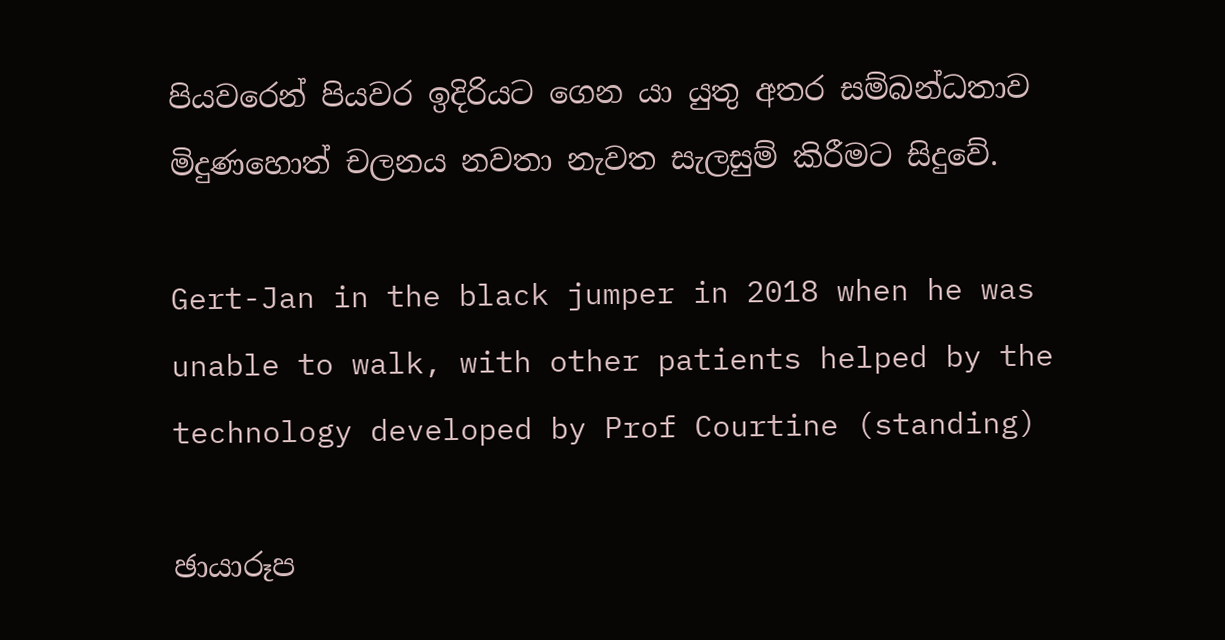පියවරෙන් පියවර ඉදිරියට ගෙන යා යුතු අතර සම්බන්ධතාව මිදුණහොත් චලනය නවතා නැවත සැලසුම් කිරීමට සිදුවේ.

Gert-Jan in the black jumper in 2018 when he was unable to walk, with other patients helped by the technology developed by Prof Courtine (standing)

ඡායාරූප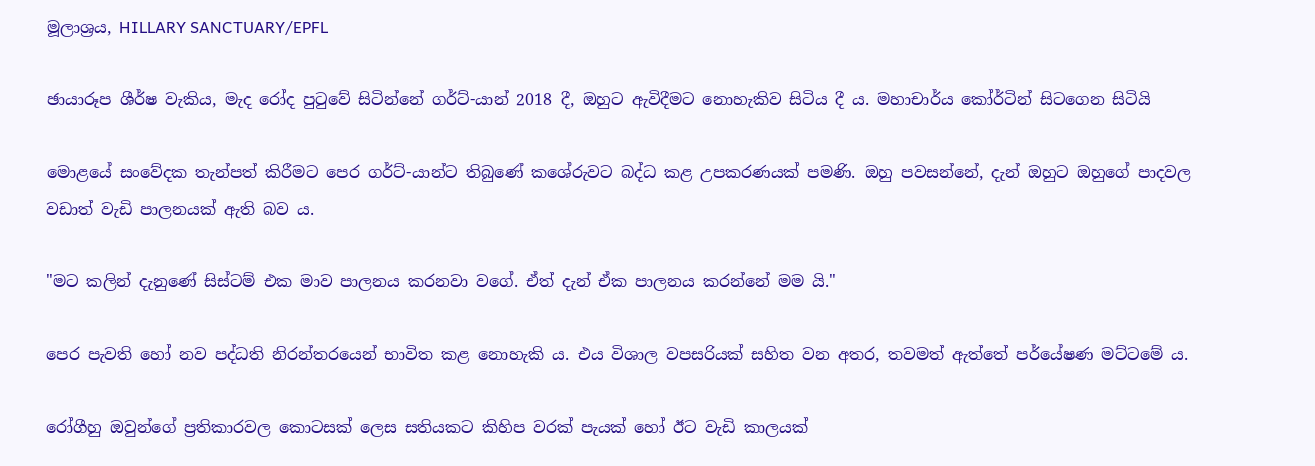මූලාශ්‍රය, HILLARY SANCTUARY/EPFL

ඡායාරූප ශීර්ෂ වැකිය, මැද රෝද පුටුවේ සිටින්නේ ගර්ට්-යාන් 2018 දී, ඔහුට ඇවිදීමට නොහැකිව සිටිය දී ය. මහාචාර්ය කෝර්ටින් සිටගෙන සිටියි

මොළයේ සංවේදක තැන්පත් කිරීමට පෙර ගර්ට්-යාන්ට තිබුණේ කශේරුවට බද්ධ කළ උපකරණයක් පමණි. ඔහු පවසන්නේ, දැන් ඔහුට ඔහුගේ පාදවල වඩාත් වැඩි පාලනයක් ඇති බව ය.

"මට කලින් දැනුණේ සිස්ටම් එක මාව පාලනය කරනවා වගේ. ඒත් දැන් ඒක පාලනය කරන්නේ මම යි."

පෙර පැවති හෝ නව පද්ධති නිරන්තරයෙන් භාවිත කළ නොහැකි ය. එය විශාල වපසරියක් සහිත වන අතර, තවමත් ඇත්තේ පර්යේෂණ මට්ටමේ ය.

රෝගීහු ඔවුන්ගේ ප්‍රතිකාරවල කොටසක් ලෙස සතියකට කිහිප වරක් පැයක් හෝ ඊට වැඩි කාලයක්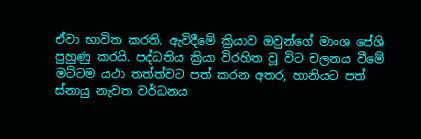ඒවා භාවිත කරති. ඇවිදීමේ ක්‍රියාව ඔවුන්ගේ මාංශ පේශි පුහුණු කරයි. පද්ධතිය ක්‍රියා විරහිත වූ විට චලනය වීමේ මට්ටම යථා තත්ත්වට පත් කරන අතර, හානියට පත් ස්නායු නැවත වර්ධනය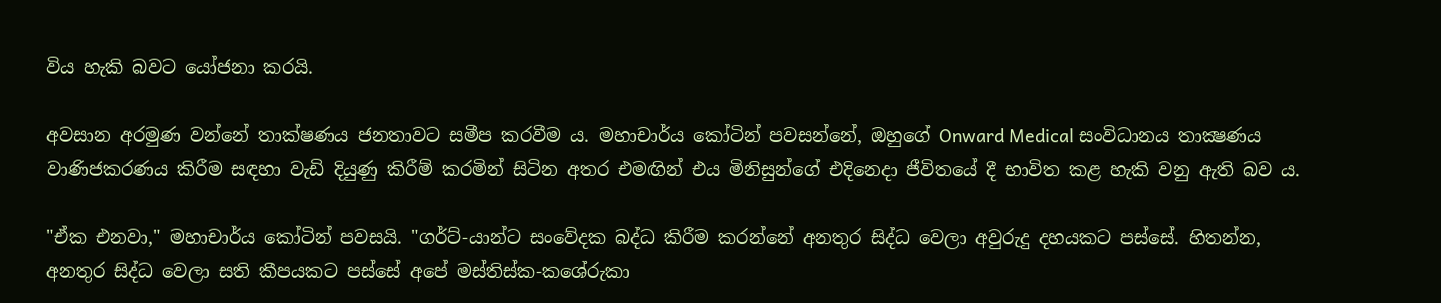විය හැකි බවට යෝජනා කරයි.

අවසාන අරමුණ වන්නේ තාක්ෂණය ජනතාවට සමීප කරවීම ය. මහාචාර්ය කෝටින් පවසන්නේ, ඔහුගේ Onward Medical සංවිධානය තාක්‍ෂණය වාණිජකරණය කිරීම සඳහා වැඩි දියුණු කිරීම් කරමින් සිටින අතර එමඟින් එය මිනිසුන්ගේ එදිනෙදා ජීවිතයේ දී භාවිත කළ හැකි වනු ඇති බව ය.

"ඒක එනවා," මහාචාර්ය කෝටින් පවසයි. "ගර්ට්-යාන්ට සංවේදක බද්ධ කිරීම කරන්නේ අනතුර සිද්ධ වෙලා අවුරුදු දහයකට පස්සේ. හිතන්න, අනතුර සිද්ධ වෙලා සති කීපයකට පස්සේ අපේ මස්තිස්ක-කශේරුකා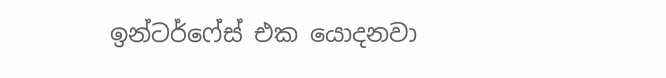ඉන්ටර්ෆේස් එක යොදනවා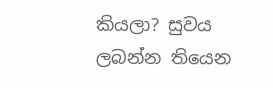කියලා? සුවය ලබන්න තියෙන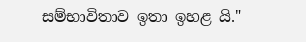සම්භාවිතාව ඉතා ඉහළ යි."